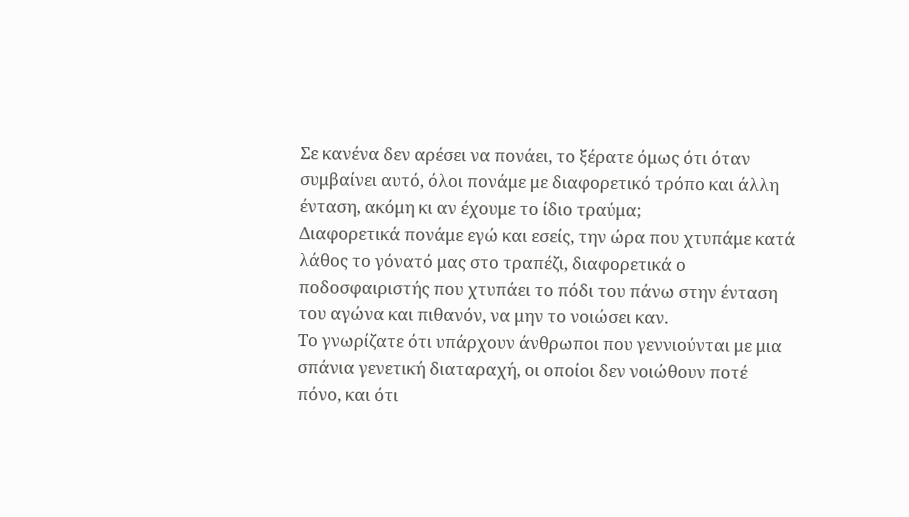Σε κανένα δεν αρέσει να πονάει, το ξέρατε όμως ότι όταν συμβαίνει αυτό, όλοι πονάμε με διαφορετικό τρόπο και άλλη ένταση, ακόμη κι αν έχουμε το ίδιο τραύμα;
Διαφορετικά πονάμε εγώ και εσείς, την ώρα που χτυπάμε κατά λάθος το γόνατό μας στο τραπέζι, διαφορετικά ο ποδοσφαιριστής που χτυπάει το πόδι του πάνω στην ένταση του αγώνα και πιθανόν, να μην το νοιώσει καν.
Το γνωρίζατε ότι υπάρχουν άνθρωποι που γεννιούνται με μια σπάνια γενετική διαταραχή, οι οποίοι δεν νοιώθουν ποτέ πόνο, και ότι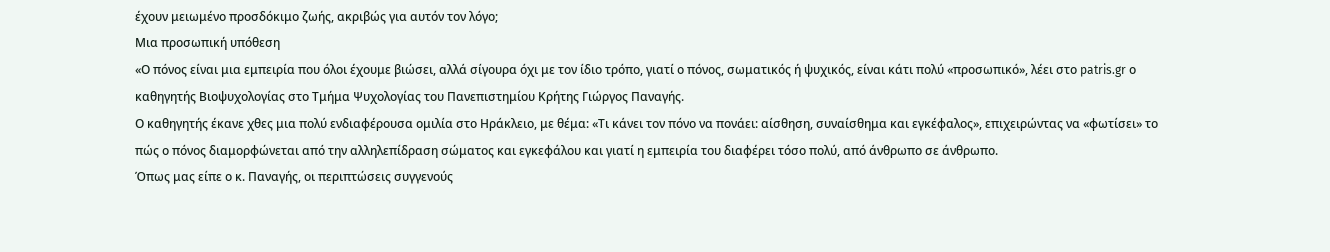έχουν μειωμένο προσδόκιμο ζωής, ακριβώς για αυτόν τον λόγο;
Μια προσωπική υπόθεση
«Ο πόνος είναι μια εμπειρία που όλοι έχουμε βιώσει, αλλά σίγουρα όχι με τον ίδιο τρόπο, γιατί ο πόνος, σωματικός ή ψυχικός, είναι κάτι πολύ «προσωπικό», λέει στο patris.gr ο καθηγητής Βιοψυχολογίας στο Τμήμα Ψυχολογίας του Πανεπιστημίου Κρήτης Γιώργος Παναγής.
Ο καθηγητής έκανε χθες μια πολύ ενδιαφέρουσα ομιλία στο Ηράκλειο, με θέμα: «Τι κάνει τον πόνο να πονάει: αίσθηση, συναίσθημα και εγκέφαλος», επιχειρώντας να «φωτίσει» το πώς ο πόνος διαμορφώνεται από την αλληλεπίδραση σώματος και εγκεφάλου και γιατί η εμπειρία του διαφέρει τόσο πολύ, από άνθρωπο σε άνθρωπο.
Όπως μας είπε ο κ. Παναγής, οι περιπτώσεις συγγενούς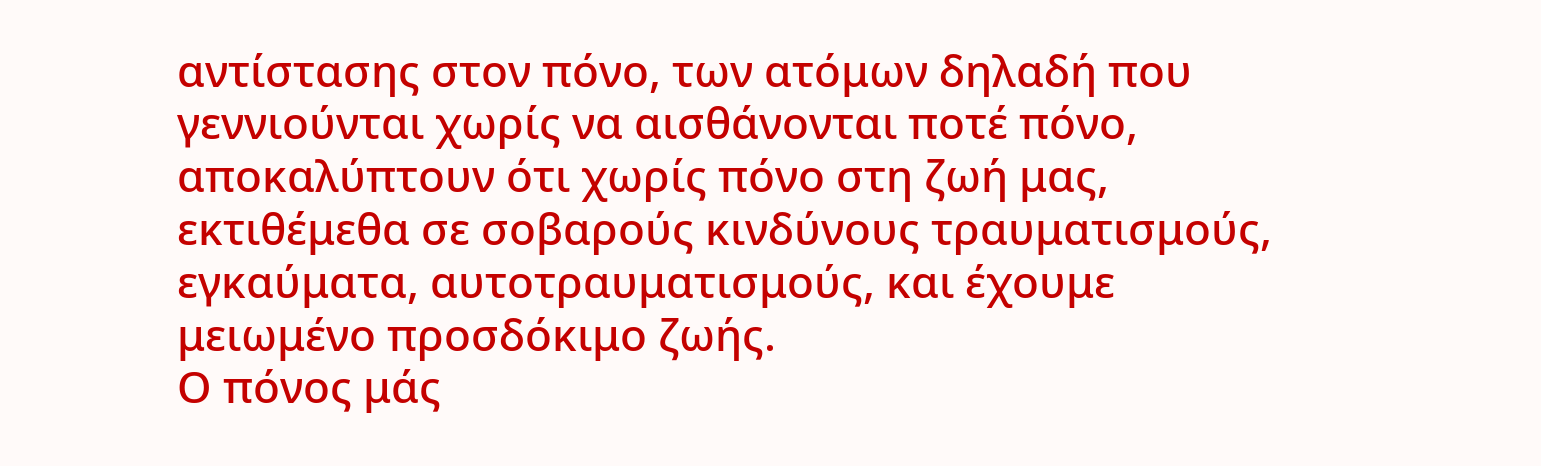αντίστασης στον πόνο, των ατόμων δηλαδή που γεννιούνται χωρίς να αισθάνονται ποτέ πόνο, αποκαλύπτουν ότι χωρίς πόνο στη ζωή μας, εκτιθέμεθα σε σοβαρούς κινδύνους τραυματισμούς, εγκαύματα, αυτοτραυματισμούς, και έχουμε μειωμένο προσδόκιμο ζωής.
Ο πόνος μάς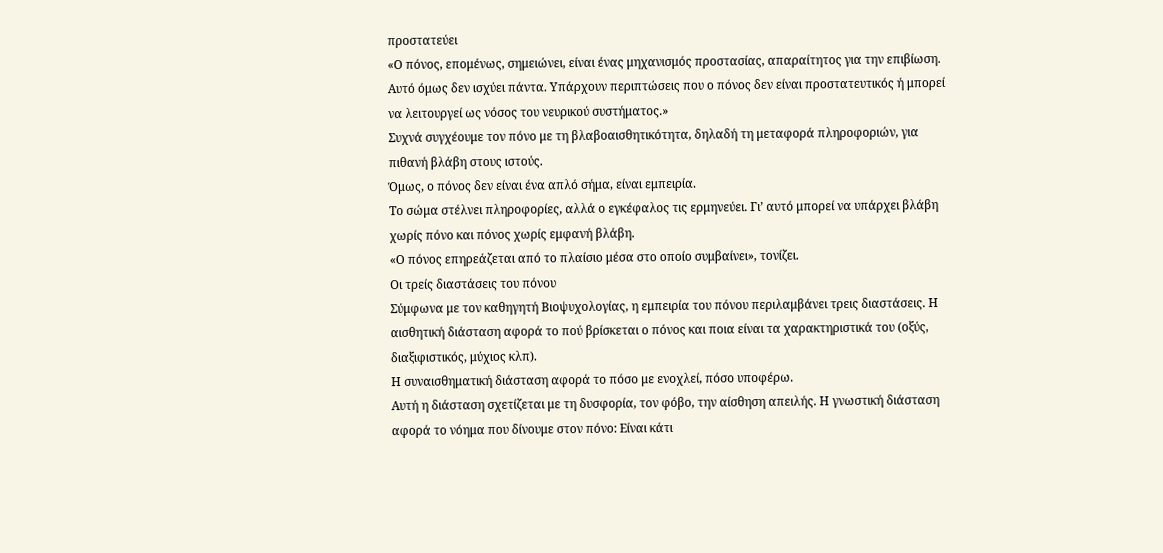προστατεύει
«Ο πόνος, επομένως, σημειώνει, είναι ένας μηχανισμός προστασίας, απαραίτητος για την επιβίωση. Αυτό όμως δεν ισχύει πάντα. Υπάρχουν περιπτώσεις που ο πόνος δεν είναι προστατευτικός ή μπορεί να λειτουργεί ως νόσος του νευρικού συστήματος.»
Συχνά συγχέουμε τον πόνο με τη βλαβοαισθητικότητα, δηλαδή τη μεταφορά πληροφοριών, για πιθανή βλάβη στους ιστούς.
Όμως, ο πόνος δεν είναι ένα απλό σήμα, είναι εμπειρία.
Το σώμα στέλνει πληροφορίες, αλλά ο εγκέφαλος τις ερμηνεύει. Γι’ αυτό μπορεί να υπάρχει βλάβη χωρίς πόνο και πόνος χωρίς εμφανή βλάβη.
«Ο πόνος επηρεάζεται από το πλαίσιο μέσα στο οποίο συμβαίνει», τονίζει.
Οι τρείς διαστάσεις του πόνου
Σύμφωνα με τον καθηγητή Βιοψυχολογίας, η εμπειρία του πόνου περιλαμβάνει τρεις διαστάσεις. Η αισθητική διάσταση αφορά το πού βρίσκεται ο πόνος και ποια είναι τα χαρακτηριστικά του (οξύς, διαξιφιστικός, μύχιος κλπ).
Η συναισθηματική διάσταση αφορά το πόσο με ενοχλεί, πόσο υποφέρω.
Αυτή η διάσταση σχετίζεται με τη δυσφορία, τον φόβο, την αίσθηση απειλής. Η γνωστική διάσταση αφορά το νόημα που δίνουμε στον πόνο: Είναι κάτι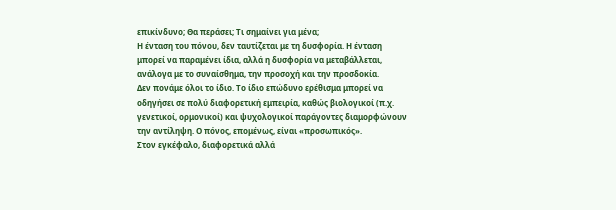επικίνδυνο; Θα περάσει; Τι σημαίνει για μένα;
Η ένταση του πόνου, δεν ταυτίζεται με τη δυσφορία. Η ένταση μπορεί να παραμένει ίδια, αλλά η δυσφορία να μεταβάλλεται, ανάλογα με το συναίσθημα, την προσοχή και την προσδοκία.
Δεν πονάμε όλοι το ίδιο. Το ίδιο επώδυνο ερέθισμα μπορεί να οδηγήσει σε πολύ διαφορετική εμπειρία, καθώς βιολογικοί (π.χ. γενετικοί, ορμονικοί) και ψυχολογικοί παράγοντες διαμορφώνουν την αντίληψη. Ο πόνος, επομένως, είναι «προσωπικός».
Στον εγκέφαλο, διαφορετικά αλλά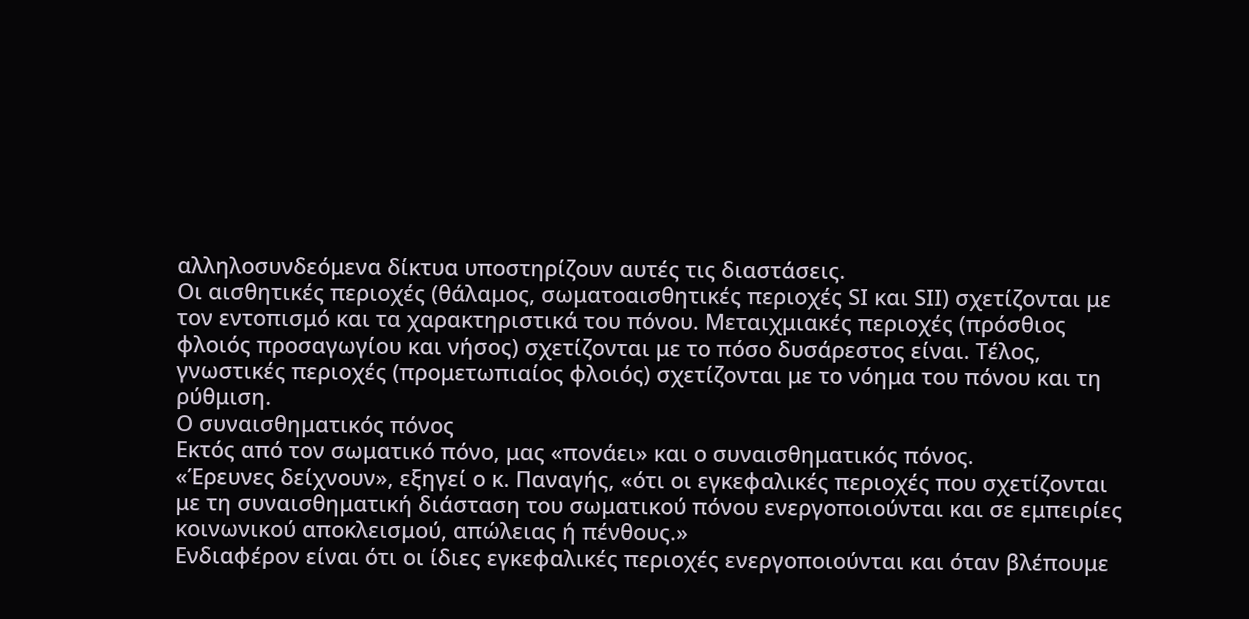αλληλοσυνδεόμενα δίκτυα υποστηρίζουν αυτές τις διαστάσεις.
Οι αισθητικές περιοχές (θάλαμος, σωματοαισθητικές περιοχές SΙ και SΙΙ) σχετίζονται με τον εντοπισμό και τα χαρακτηριστικά του πόνου. Μεταιχμιακές περιοχές (πρόσθιος φλοιός προσαγωγίου και νήσος) σχετίζονται με το πόσο δυσάρεστος είναι. Τέλος, γνωστικές περιοχές (προμετωπιαίος φλοιός) σχετίζονται με το νόημα του πόνου και τη ρύθμιση.
Ο συναισθηματικός πόνος
Εκτός από τον σωματικό πόνο, μας «πονάει» και ο συναισθηματικός πόνος.
«Έρευνες δείχνουν», εξηγεί ο κ. Παναγής, «ότι οι εγκεφαλικές περιοχές που σχετίζονται με τη συναισθηματική διάσταση του σωματικού πόνου ενεργοποιούνται και σε εμπειρίες κοινωνικού αποκλεισμού, απώλειας ή πένθους.»
Ενδιαφέρον είναι ότι οι ίδιες εγκεφαλικές περιοχές ενεργοποιούνται και όταν βλέπουμε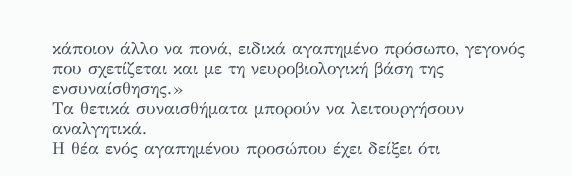κάποιον άλλο να πονά, ειδικά αγαπημένο πρόσωπο, γεγονός που σχετίζεται και με τη νευροβιολογική βάση της ενσυναίσθησης.»
Τα θετικά συναισθήματα μπορούν να λειτουργήσουν αναλγητικά.
Η θέα ενός αγαπημένου προσώπου έχει δείξει ότι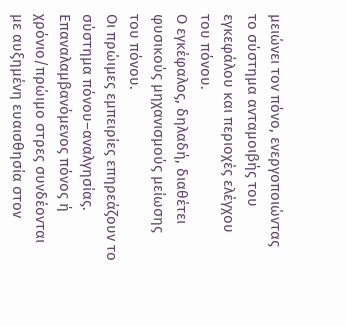μειώνει τον πόνο, ενεργοποιώντας το σύστημα ανταμοιβής του εγκεφάλου και περιοχές ελέγχου του πόνου.
Ο εγκέφαλος, δηλαδή, διαθέτει φυσικούς μηχανισμούς μείωσης του πόνου.
Οι πρώιμες εμπειρίες επηρεάζουν το σύστημα πόνου–αναλγησίας. Επαναλαμβανόμενος πόνος ή χρόνιο/πρώιμο στρες συνδέονται με αυξημένη ευαισθησία στον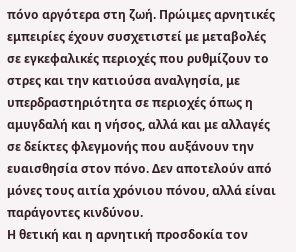πόνο αργότερα στη ζωή. Πρώιμες αρνητικές εμπειρίες έχουν συσχετιστεί με μεταβολές σε εγκεφαλικές περιοχές που ρυθμίζουν το στρες και την κατιούσα αναλγησία, με υπερδραστηριότητα σε περιοχές όπως η αμυγδαλή και η νήσος, αλλά και με αλλαγές σε δείκτες φλεγμονής που αυξάνουν την ευαισθησία στον πόνο. Δεν αποτελούν από μόνες τους αιτία χρόνιου πόνου, αλλά είναι παράγοντες κινδύνου.
Η θετική και η αρνητική προσδοκία τον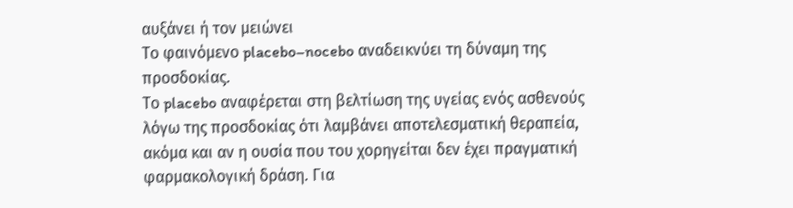αυξάνει ή τον μειώνει
Το φαινόμενο placebo–nocebo αναδεικνύει τη δύναμη της προσδοκίας.
Το placebo αναφέρεται στη βελτίωση της υγείας ενός ασθενούς λόγω της προσδοκίας ότι λαμβάνει αποτελεσματική θεραπεία, ακόμα και αν η ουσία που του χορηγείται δεν έχει πραγματική φαρμακολογική δράση. Για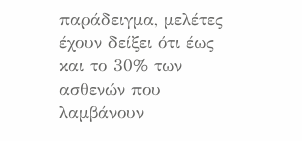παράδειγμα, μελέτες έχουν δείξει ότι έως και το 30% των ασθενών που λαμβάνουν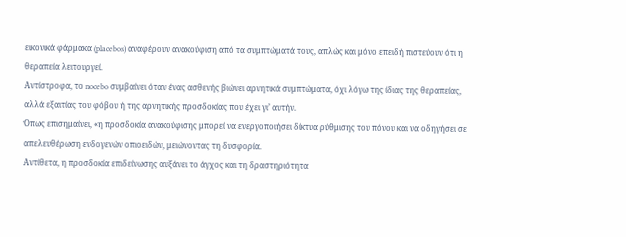εικονικά φάρμακα (placebos) αναφέρουν ανακούφιση από τα συμπτώματά τους, απλώς και μόνο επειδή πιστεύουν ότι η θεραπεία λειτουργεί.
Αντίστροφα, το nocebo συμβαίνει όταν ένας ασθενής βιώνει αρνητικά συμπτώματα, όχι λόγω της ίδιας της θεραπείας, αλλά εξαιτίας του φόβου ή της αρνητικής προσδοκίας που έχει γι’ αυτήν.
Όπως επισημαίνει, «η προσδοκία ανακούφισης μπορεί να ενεργοποιήσει δίκτυα ρύθμισης του πόνου και να οδηγήσει σε απελευθέρωση ενδογενών οπιοειδών, μειώνοντας τη δυσφορία.
Αντίθετα, η προσδοκία επιδείνωσης αυξάνει το άγχος και τη δραστηριότητα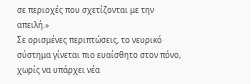σε περιοχές που σχετίζονται με την απειλή.»
Σε ορισμένες περιπτώσεις, το νευρικό σύστημα γίνεται πιο ευαίσθητο στον πόνο, χωρίς να υπάρχει νέα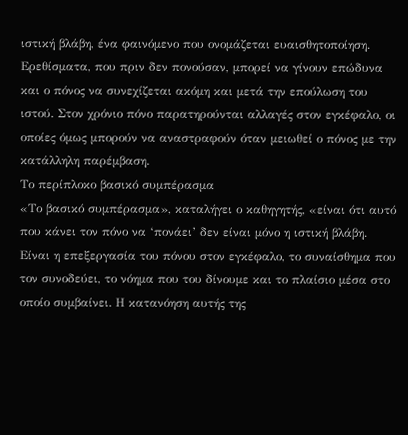ιστική βλάβη, ένα φαινόμενο που ονομάζεται ευαισθητοποίηση.
Ερεθίσματα, που πριν δεν πονούσαν, μπορεί να γίνουν επώδυνα και ο πόνος να συνεχίζεται ακόμη και μετά την επούλωση του ιστού. Στον χρόνιο πόνο παρατηρούνται αλλαγές στον εγκέφαλο, οι οποίες όμως μπορούν να αναστραφούν όταν μειωθεί ο πόνος με την κατάλληλη παρέμβαση.
Το περίπλοκο βασικό συμπέρασμα
«Το βασικό συμπέρασμα», καταλήγει ο καθηγητής, «είναι ότι αυτό που κάνει τον πόνο να ‘πονάει’ δεν είναι μόνο η ιστική βλάβη. Είναι η επεξεργασία του πόνου στον εγκέφαλο, το συναίσθημα που τον συνοδεύει, το νόημα που του δίνουμε και το πλαίσιο μέσα στο οποίο συμβαίνει. Η κατανόηση αυτής της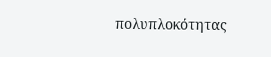πολυπλοκότητας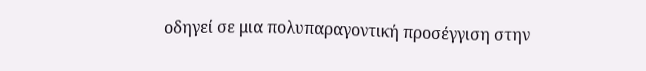οδηγεί σε μια πολυπαραγοντική προσέγγιση στην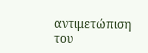αντιμετώπιση του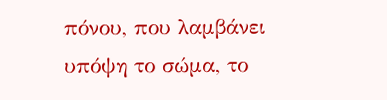πόνου, που λαμβάνει υπόψη το σώμα, το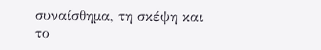συναίσθημα, τη σκέψη και το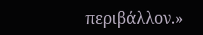περιβάλλον.»